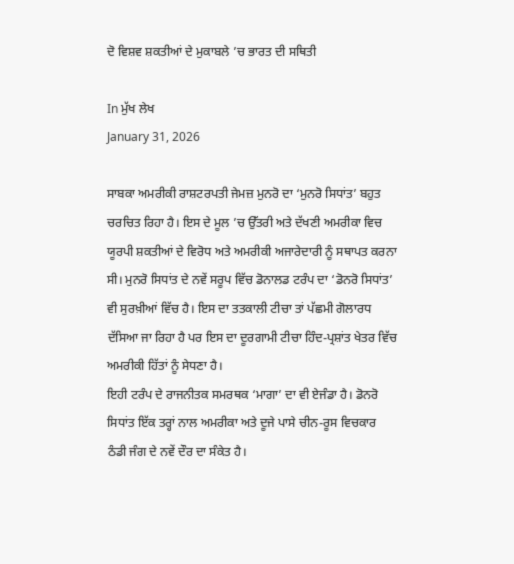ਦੋ ਵਿਸ਼ਵ ਸ਼ਕਤੀਆਂ ਦੇ ਮੁਕਾਬਲੇ ’ਚ ਭਾਰਤ ਦੀ ਸਥਿਤੀ

In ਮੁੱਖ ਲੇਖ
January 31, 2026

ਸਾਬਕਾ ਅਮਰੀਕੀ ਰਾਸ਼ਟਰਪਤੀ ਜੇਮਜ਼ ਮੁਨਰੋ ਦਾ ‘ਮੁਨਰੋ ਸਿਧਾਂਤ’ ਬਹੁਤ ਚਰਚਿਤ ਰਿਹਾ ਹੈ। ਇਸ ਦੇ ਮੂਲ ’ਚ ਉੱਤਰੀ ਅਤੇ ਦੱਖਣੀ ਅਮਰੀਕਾ ਵਿਚ ਯੂਰਪੀ ਸ਼ਕਤੀਆਂ ਦੇ ਵਿਰੋਧ ਅਤੇ ਅਮਰੀਕੀ ਅਜਾਰੇਦਾਰੀ ਨੂੰ ਸਥਾਪਤ ਕਰਨਾ ਸੀ। ਮੁਨਰੋ ਸਿਧਾਂਤ ਦੇ ਨਵੇਂ ਸਰੂਪ ਵਿੱਚ ਡੋਨਾਲਡ ਟਰੰਪ ਦਾ ‘ਡੋਨਰੋ ਸਿਧਾਂਤ’ ਵੀ ਸੁਰਖ਼ੀਆਂ ਵਿੱਚ ਹੈ। ਇਸ ਦਾ ਤਤਕਾਲੀ ਟੀਚਾ ਤਾਂ ਪੱਛਮੀ ਗੋਲਾਰਧ ਦੱਸਿਆ ਜਾ ਰਿਹਾ ਹੈ ਪਰ ਇਸ ਦਾ ਦੂਰਗਾਮੀ ਟੀਚਾ ਹਿੰਦ-ਪ੍ਰਸ਼ਾਂਤ ਖੇਤਰ ਵਿੱਚ ਅਮਰੀਕੀ ਹਿੱਤਾਂ ਨੂੰ ਸੇਧਣਾ ਹੈ।
ਇਹੀ ਟਰੰਪ ਦੇ ਰਾਜਨੀਤਕ ਸਮਰਥਕ ‘ਮਾਗਾ’ ਦਾ ਵੀ ਏਜੰਡਾ ਹੈ। ਡੋਨਰੋ ਸਿਧਾਂਤ ਇੱਕ ਤਰ੍ਹਾਂ ਨਾਲ ਅਮਰੀਕਾ ਅਤੇ ਦੂਜੇ ਪਾਸੇ ਚੀਨ-ਰੂਸ ਵਿਚਕਾਰ ਠੰਡੀ ਜੰਗ ਦੇ ਨਵੇਂ ਦੌਰ ਦਾ ਸੰਕੇਤ ਹੈ।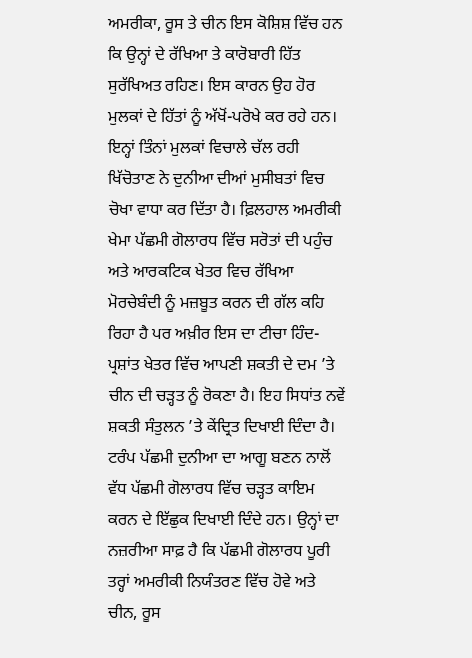ਅਮਰੀਕਾ, ਰੂਸ ਤੇ ਚੀਨ ਇਸ ਕੋਸ਼ਿਸ਼ ਵਿੱਚ ਹਨ ਕਿ ਉਨ੍ਹਾਂ ਦੇ ਰੱਖਿਆ ਤੇ ਕਾਰੋਬਾਰੀ ਹਿੱਤ ਸੁਰੱਖਿਅਤ ਰਹਿਣ। ਇਸ ਕਾਰਨ ਉਹ ਹੋਰ ਮੁਲਕਾਂ ਦੇ ਹਿੱਤਾਂ ਨੂੰ ਅੱਖੋਂ-ਪਰੋਖੇ ਕਰ ਰਹੇ ਹਨ।
ਇਨ੍ਹਾਂ ਤਿੰਨਾਂ ਮੁਲਕਾਂ ਵਿਚਾਲੇ ਚੱਲ ਰਹੀ ਖਿੱਚੋਤਾਣ ਨੇ ਦੁਨੀਆ ਦੀਆਂ ਮੁਸੀਬਤਾਂ ਵਿਚ ਚੋਖਾ ਵਾਧਾ ਕਰ ਦਿੱਤਾ ਹੈ। ਫ਼ਿਲਹਾਲ ਅਮਰੀਕੀ ਖੇਮਾ ਪੱਛਮੀ ਗੋਲਾਰਧ ਵਿੱਚ ਸਰੋਤਾਂ ਦੀ ਪਹੁੰਚ ਅਤੇ ਆਰਕਟਿਕ ਖੇਤਰ ਵਿਚ ਰੱਖਿਆ ਮੋਰਚੇਬੰਦੀ ਨੂੰ ਮਜ਼ਬੂਤ ਕਰਨ ਦੀ ਗੱਲ ਕਹਿ ਰਿਹਾ ਹੈ ਪਰ ਅਖ਼ੀਰ ਇਸ ਦਾ ਟੀਚਾ ਹਿੰਦ-ਪ੍ਰਸ਼ਾਂਤ ਖੇਤਰ ਵਿੱਚ ਆਪਣੀ ਸ਼ਕਤੀ ਦੇ ਦਮ ’ਤੇ ਚੀਨ ਦੀ ਚੜ੍ਹਤ ਨੂੰ ਰੋਕਣਾ ਹੈ। ਇਹ ਸਿਧਾਂਤ ਨਵੇਂ ਸ਼ਕਤੀ ਸੰਤੁਲਨ ’ਤੇ ਕੇਂਦ੍ਰਿਤ ਦਿਖਾਈ ਦਿੰਦਾ ਹੈ।
ਟਰੰਪ ਪੱਛਮੀ ਦੁਨੀਆ ਦਾ ਆਗੂ ਬਣਨ ਨਾਲੋਂ ਵੱਧ ਪੱਛਮੀ ਗੋਲਾਰਧ ਵਿੱਚ ਚੜ੍ਹਤ ਕਾਇਮ ਕਰਨ ਦੇ ਇੱਛੁਕ ਦਿਖਾਈ ਦਿੰਦੇ ਹਨ। ਉਨ੍ਹਾਂ ਦਾ ਨਜ਼ਰੀਆ ਸਾਫ਼ ਹੈ ਕਿ ਪੱਛਮੀ ਗੋਲਾਰਧ ਪੂਰੀ ਤਰ੍ਹਾਂ ਅਮਰੀਕੀ ਨਿਯੰਤਰਣ ਵਿੱਚ ਹੋਵੇ ਅਤੇ ਚੀਨ, ਰੂਸ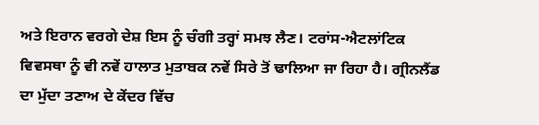ਅਤੇ ਇਰਾਨ ਵਰਗੇ ਦੇਸ਼ ਇਸ ਨੂੰ ਚੰਗੀ ਤਰ੍ਹਾਂ ਸਮਝ ਲੈਣ। ਟਰਾਂਸ-ਐਟਲਾਂਟਿਕ ਵਿਵਸਥਾ ਨੂੰ ਵੀ ਨਵੇਂ ਹਾਲਾਤ ਮੁਤਾਬਕ ਨਵੇਂ ਸਿਰੇ ਤੋਂ ਢਾਲਿਆ ਜਾ ਰਿਹਾ ਹੈ। ਗ੍ਰੀਨਲੈਂਡ ਦਾ ਮੁੱਦਾ ਤਣਾਅ ਦੇ ਕੇਂਦਰ ਵਿੱਚ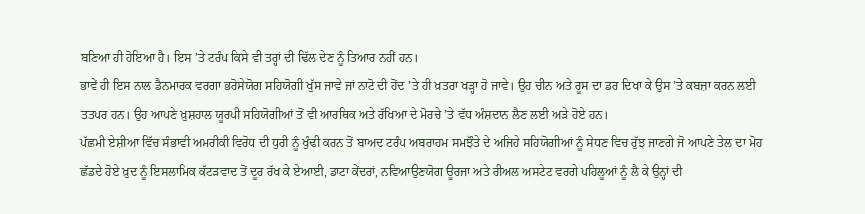ਬਣਿਆ ਹੀ ਹੋਇਆ ਹੈ। ਇਸ ’ਤੇ ਟਰੰਪ ਕਿਸੇ ਵੀ ਤਰ੍ਹਾਂ ਦੀ ਢਿੱਲ ਦੇਣ ਨੂੰ ਤਿਆਰ ਨਹੀਂ ਹਨ।
ਭਾਵੇਂ ਹੀ ਇਸ ਨਾਲ ਡੈਨਮਾਰਕ ਵਰਗਾ ਭਰੋਸੇਯੋਗ ਸਹਿਯੋਗੀ ਖੁੱਸ ਜਾਵੇ ਜਾਂ ਨਾਟੋ ਦੀ ਹੋਂਦ ’ਤੇ ਹੀ ਖ਼ਤਰਾ ਖੜ੍ਹਾ ਹੋ ਜਾਵੇ। ਉਹ ਚੀਨ ਅਤੇ ਰੂਸ ਦਾ ਡਰ ਦਿਖਾ ਕੇ ਉਸ ’ਤੇ ਕਬਜ਼ਾ ਕਰਨ ਲਈ ਤਤਪਰ ਹਨ। ਉਹ ਆਪਣੇ ਖ਼ੁਸ਼ਹਾਲ ਯੂਰਪੀ ਸਹਿਯੋਗੀਆਂ ਤੋਂ ਵੀ ਆਰਥਿਕ ਅਤੇ ਰੱਖਿਆ ਦੇ ਮੋਰਚੇ ’ਤੇ ਵੱਧ ਅੰਸ਼ਦਾਨ ਲੈਣ ਲਈ ਅੜੇ ਹੋਏ ਹਨ।
ਪੱਛਮੀ ਏਸ਼ੀਆ ਵਿੱਚ ਸੰਭਾਵੀ ਅਮਰੀਕੀ ਵਿਰੋਧ ਦੀ ਧੁਰੀ ਨੂੰ ਖੁੰਢੀ ਕਰਨ ਤੋਂ ਬਾਅਦ ਟਰੰਪ ਅਬਰਾਹਮ ਸਮਝੌਤੇ ਦੇ ਅਜਿਹੇ ਸਹਿਯੋਗੀਆਂ ਨੂੰ ਸੇਧਣ ਵਿਚ ਰੁੱਝ ਜਾਣਗੇ ਜੋ ਆਪਣੇ ਤੇਲ ਦਾ ਮੋਹ ਛੱਡਦੇ ਹੋਏ ਖ਼ੁਦ ਨੂੰ ਇਸਲਾਮਿਕ ਕੱਟੜਵਾਦ ਤੋਂ ਦੂਰ ਰੱਖ ਕੇ ਏਆਈ, ਡਾਟਾ ਕੇਂਦਰਾਂ, ਨਵਿਆਉਣਯੋਗ ਊਰਜਾ ਅਤੇ ਰੀਅਲ ਅਸਟੇਟ ਵਰਗੇ ਪਹਿਲੂਆਂ ਨੂੰ ਲੈ ਕੇ ਉਨ੍ਹਾਂ ਦੀ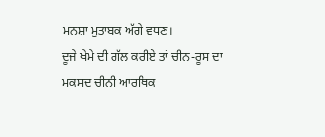ਮਨਸ਼ਾ ਮੁਤਾਬਕ ਅੱਗੇ ਵਧਣ।
ਦੂਜੇ ਖੇਮੇ ਦੀ ਗੱਲ ਕਰੀਏ ਤਾਂ ਚੀਨ-ਰੂਸ ਦਾ ਮਕਸਦ ਚੀਨੀ ਆਰਥਿਕ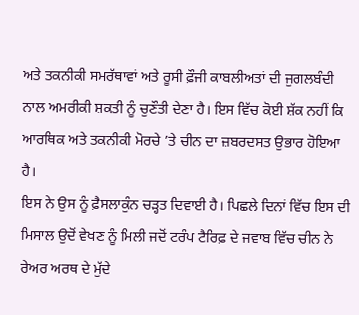ਅਤੇ ਤਕਨੀਕੀ ਸਮਰੱਥਾਵਾਂ ਅਤੇ ਰੂਸੀ ਫ਼ੌਜੀ ਕਾਬਲੀਅਤਾਂ ਦੀ ਜੁਗਲਬੰਦੀ ਨਾਲ ਅਮਰੀਕੀ ਸ਼ਕਤੀ ਨੂੰ ਚੁਣੌਤੀ ਦੇਣਾ ਹੈ। ਇਸ ਵਿੱਚ ਕੋਈ ਸ਼ੱਕ ਨਹੀਂ ਕਿ ਆਰਥਿਕ ਅਤੇ ਤਕਨੀਕੀ ਮੋਰਚੇ ’ਤੇ ਚੀਨ ਦਾ ਜ਼ਬਰਦਸਤ ਉਭਾਰ ਹੋਇਆ ਹੈ।
ਇਸ ਨੇ ਉਸ ਨੂੰ ਫ਼ੈਸਲਾਕੁੰਨ ਚੜ੍ਹਤ ਦਿਵਾਈ ਹੈ। ਪਿਛਲੇ ਦਿਨਾਂ ਵਿੱਚ ਇਸ ਦੀ ਮਿਸਾਲ ਉਦੋਂ ਵੇਖਣ ਨੂੰ ਮਿਲੀ ਜਦੋਂ ਟਰੰਪ ਟੈਰਿਫ਼ ਦੇ ਜਵਾਬ ਵਿੱਚ ਚੀਨ ਨੇ ਰੇਅਰ ਅਰਥ ਦੇ ਮੁੱਦੇ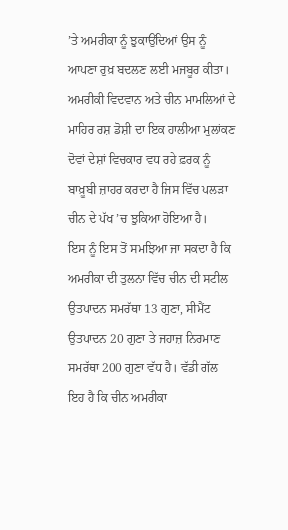’ਤੇ ਅਮਰੀਕਾ ਨੂੰ ਝੁਕਾਉਂਦਿਆਂ ਉਸ ਨੂੰ ਆਪਣਾ ਰੁਖ਼ ਬਦਲਣ ਲਈ ਮਜਬੂਰ ਕੀਤਾ। ਅਮਰੀਕੀ ਵਿਦਵਾਨ ਅਤੇ ਚੀਨ ਮਾਮਲਿਆਂ ਦੇ ਮਾਹਿਰ ਰਸ਼ ਡੋਸ਼ੀ ਦਾ ਇਕ ਹਾਲੀਆ ਮੁਲਾਂਕਣ ਦੋਵਾਂ ਦੇਸ਼ਾਂ ਵਿਚਕਾਰ ਵਧ ਰਹੇ ਫ਼ਰਕ ਨੂੰ ਬਾਖ਼ੂਬੀ ਜ਼ਾਹਰ ਕਰਦਾ ਹੈ ਜਿਸ ਵਿੱਚ ਪਲੜਾ ਚੀਨ ਦੇ ਪੱਖ ’ਚ ਝੁਕਿਆ ਹੋਇਆ ਹੈ।
ਇਸ ਨੂੰ ਇਸ ਤੋਂ ਸਮਝਿਆ ਜਾ ਸਕਦਾ ਹੈ ਕਿ ਅਮਰੀਕਾ ਦੀ ਤੁਲਨਾ ਵਿੱਚ ਚੀਨ ਦੀ ਸਟੀਲ ਉਤਪਾਦਨ ਸਮਰੱਥਾ 13 ਗੁਣਾ, ਸੀਮੈਂਟ ਉਤਪਾਦਨ 20 ਗੁਣਾ ਤੇ ਜਹਾਜ਼ ਨਿਰਮਾਣ ਸਮਰੱਥਾ 200 ਗੁਣਾ ਵੱਧ ਹੈ। ਵੱਡੀ ਗੱਲ ਇਹ ਹੈ ਕਿ ਚੀਨ ਅਮਰੀਕਾ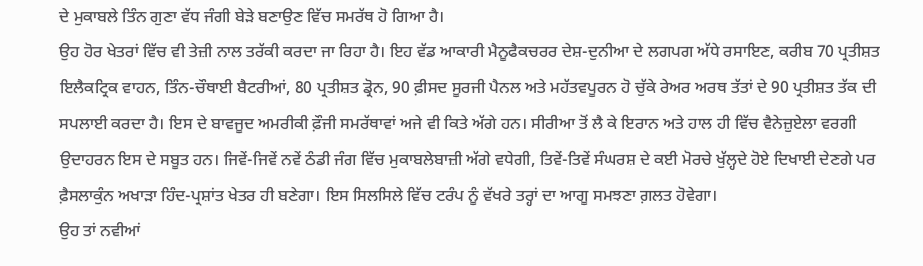ਦੇ ਮੁਕਾਬਲੇ ਤਿੰਨ ਗੁਣਾ ਵੱਧ ਜੰਗੀ ਬੇੜੇ ਬਣਾਉਣ ਵਿੱਚ ਸਮਰੱਥ ਹੋ ਗਿਆ ਹੈ।
ਉਹ ਹੋਰ ਖੇਤਰਾਂ ਵਿੱਚ ਵੀ ਤੇਜ਼ੀ ਨਾਲ ਤਰੱਕੀ ਕਰਦਾ ਜਾ ਰਿਹਾ ਹੈ। ਇਹ ਵੱਡ ਆਕਾਰੀ ਮੈਨੂਫੈਕਚਰਰ ਦੇਸ਼-ਦੁਨੀਆ ਦੇ ਲਗਪਗ ਅੱਧੇ ਰਸਾਇਣ, ਕਰੀਬ 70 ਪ੍ਰਤੀਸ਼ਤ ਇਲੈਕਟ੍ਰਿਕ ਵਾਹਨ, ਤਿੰਨ-ਚੌਥਾਈ ਬੈਟਰੀਆਂ, 80 ਪ੍ਰਤੀਸ਼ਤ ਡ੍ਰੋਨ, 90 ਫ਼ੀਸਦ ਸੂਰਜੀ ਪੈਨਲ ਅਤੇ ਮਹੱਤਵਪੂਰਨ ਹੋ ਚੁੱਕੇ ਰੇਅਰ ਅਰਥ ਤੱਤਾਂ ਦੇ 90 ਪ੍ਰਤੀਸ਼ਤ ਤੱਕ ਦੀ ਸਪਲਾਈ ਕਰਦਾ ਹੈ। ਇਸ ਦੇ ਬਾਵਜੂਦ ਅਮਰੀਕੀ ਫ਼ੌਜੀ ਸਮਰੱਥਾਵਾਂ ਅਜੇ ਵੀ ਕਿਤੇ ਅੱਗੇ ਹਨ। ਸੀਰੀਆ ਤੋਂ ਲੈ ਕੇ ਇਰਾਨ ਅਤੇ ਹਾਲ ਹੀ ਵਿੱਚ ਵੈਨੇਜ਼ੁਏਲਾ ਵਰਗੀ ਉਦਾਹਰਨ ਇਸ ਦੇ ਸਬੂਤ ਹਨ। ਜਿਵੇਂ-ਜਿਵੇਂ ਨਵੇਂ ਠੰਡੀ ਜੰਗ ਵਿੱਚ ਮੁਕਾਬਲੇਬਾਜ਼ੀ ਅੱਗੇ ਵਧੇਗੀ, ਤਿਵੇਂ-ਤਿਵੇਂ ਸੰਘਰਸ਼ ਦੇ ਕਈ ਮੋਰਚੇ ਖੁੱਲ੍ਹਦੇ ਹੋਏ ਦਿਖਾਈ ਦੇਣਗੇ ਪਰ ਫ਼ੈਸਲਾਕੁੰਨ ਅਖਾੜਾ ਹਿੰਦ-ਪ੍ਰਸ਼ਾਂਤ ਖੇਤਰ ਹੀ ਬਣੇਗਾ। ਇਸ ਸਿਲਸਿਲੇ ਵਿੱਚ ਟਰੰਪ ਨੂੰ ਵੱਖਰੇ ਤਰ੍ਹਾਂ ਦਾ ਆਗੂ ਸਮਝਣਾ ਗ਼ਲਤ ਹੋਵੇਗਾ।
ਉਹ ਤਾਂ ਨਵੀਆਂ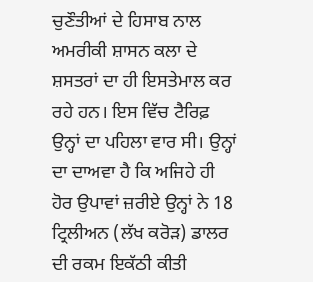ਚੁਣੌਤੀਆਂ ਦੇ ਹਿਸਾਬ ਨਾਲ ਅਮਰੀਕੀ ਸ਼ਾਸਨ ਕਲਾ ਦੇ ਸ਼ਸਤਰਾਂ ਦਾ ਹੀ ਇਸਤੇਮਾਲ ਕਰ ਰਹੇ ਹਨ। ਇਸ ਵਿੱਚ ਟੈਰਿਫ਼ ਉਨ੍ਹਾਂ ਦਾ ਪਹਿਲਾ ਵਾਰ ਸੀ। ਉਨ੍ਹਾਂ ਦਾ ਦਾਅਵਾ ਹੈ ਕਿ ਅਜਿਹੇ ਹੀ ਹੋਰ ਉਪਾਵਾਂ ਜ਼ਰੀਏ ਉਨ੍ਹਾਂ ਨੇ 18 ਟ੍ਰਿਲੀਅਨ (ਲੱਖ ਕਰੋੜ) ਡਾਲਰ ਦੀ ਰਕਮ ਇਕੱਠੀ ਕੀਤੀ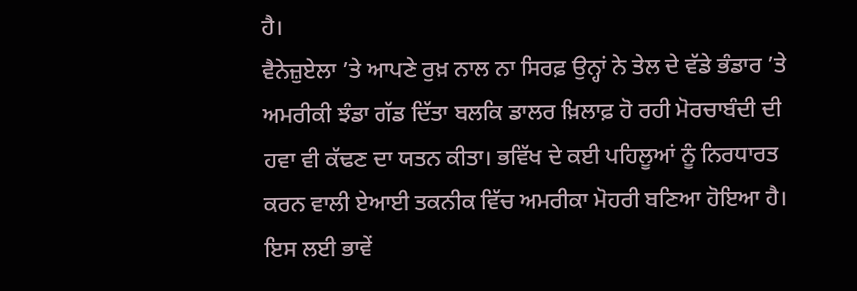ਹੈ।
ਵੈਨੇਜ਼ੁਏਲਾ ’ਤੇ ਆਪਣੇ ਰੁਖ਼ ਨਾਲ ਨਾ ਸਿਰਫ਼ ਉਨ੍ਹਾਂ ਨੇ ਤੇਲ ਦੇ ਵੱਡੇ ਭੰਡਾਰ ’ਤੇ ਅਮਰੀਕੀ ਝੰਡਾ ਗੱਡ ਦਿੱਤਾ ਬਲਕਿ ਡਾਲਰ ਖ਼ਿਲਾਫ਼ ਹੋ ਰਹੀ ਮੋਰਚਾਬੰਦੀ ਦੀ ਹਵਾ ਵੀ ਕੱਢਣ ਦਾ ਯਤਨ ਕੀਤਾ। ਭਵਿੱਖ ਦੇ ਕਈ ਪਹਿਲੂਆਂ ਨੂੰ ਨਿਰਧਾਰਤ ਕਰਨ ਵਾਲੀ ਏਆਈ ਤਕਨੀਕ ਵਿੱਚ ਅਮਰੀਕਾ ਮੋਹਰੀ ਬਣਿਆ ਹੋਇਆ ਹੈ। ਇਸ ਲਈ ਭਾਵੇਂ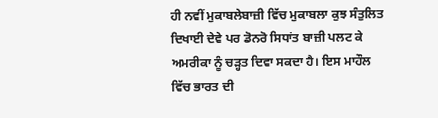ਹੀ ਨਵੀਂ ਮੁਕਾਬਲੇਬਾਜ਼ੀ ਵਿੱਚ ਮੁਕਾਬਲਾ ਕੁਝ ਸੰਤੁਲਿਤ ਦਿਖਾਈ ਦੇਵੇ ਪਰ ਡੋਨਰੋ ਸਿਧਾਂਤ ਬਾਜ਼ੀ ਪਲਟ ਕੇ ਅਮਰੀਕਾ ਨੂੰ ਚੜ੍ਹਤ ਦਿਵਾ ਸਕਦਾ ਹੈ। ਇਸ ਮਾਹੌਲ ਵਿੱਚ ਭਾਰਤ ਦੀ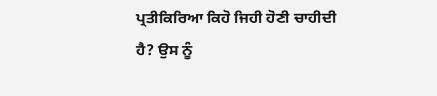ਪ੍ਰਤੀਕਿਰਿਆ ਕਿਹੋ ਜਿਹੀ ਹੋਣੀ ਚਾਹੀਦੀ ਹੈ? ਉਸ ਨੂੰ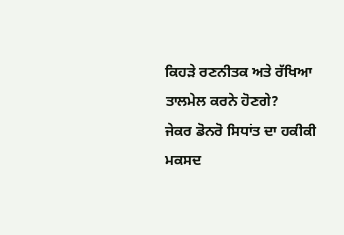ਕਿਹੜੇ ਰਣਨੀਤਕ ਅਤੇ ਰੱਖਿਆ ਤਾਲਮੇਲ ਕਰਨੇ ਹੋਣਗੇ?
ਜੇਕਰ ਡੋਨਰੋ ਸਿਧਾਂਤ ਦਾ ਹਕੀਕੀ ਮਕਸਦ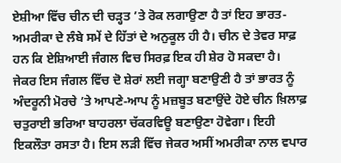ਏਸ਼ੀਆ ਵਿੱਚ ਚੀਨ ਦੀ ਚੜ੍ਹਤ ’ਤੇ ਰੋਕ ਲਗਾਉਣਾ ਹੈ ਤਾਂ ਇਹ ਭਾਰਤ-ਅਮਰੀਕਾ ਦੇ ਲੰਬੇ ਸਮੇਂ ਦੇ ਹਿੱਤਾਂ ਦੇ ਅਨੁਕੂਲ ਹੀ ਹੈ। ਚੀਨ ਦੇ ਤੇਵਰ ਸਾਫ਼ ਹਨ ਕਿ ਏਸ਼ਿਆਈ ਜੰਗਲ ਵਿਚ ਸਿਰਫ਼ ਇਕ ਹੀ ਸ਼ੇਰ ਹੋ ਸਕਦਾ ਹੈ।
ਜੇਕਰ ਇਸ ਜੰਗਲ ਵਿੱਚ ਦੋ ਸ਼ੇਰਾਂ ਲਈ ਜਗ੍ਹਾ ਬਣਾਉਣੀ ਹੈ ਤਾਂ ਭਾਰਤ ਨੂੰ ਅੰਦਰੂਨੀ ਮੋਰਚੇ ’ਤੇ ਆਪਣੇ-ਆਪ ਨੂੰ ਮਜ਼ਬੂਤ ਬਣਾਉਂਦੇ ਹੋਏ ਚੀਨ ਖ਼ਿਲਾਫ਼ ਚਤੁਰਾਈ ਭਰਿਆ ਬਾਹਰਲਾ ਚੱਕਰਵਿਊ ਬਣਾਉਣਾ ਹੋਵੇਗਾ। ਇਹੀ ਇਕਲੌਤਾ ਰਸਤਾ ਹੈ। ਇਸ ਲੜੀ ਵਿੱਚ ਜੇਕਰ ਅਸੀਂ ਅਮਰੀਕਾ ਨਾਲ ਵਪਾਰ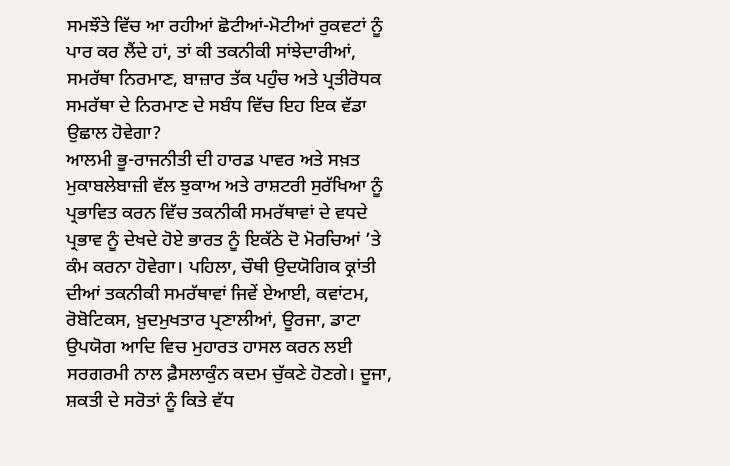ਸਮਝੌਤੇ ਵਿੱਚ ਆ ਰਹੀਆਂ ਛੋਟੀਆਂ-ਮੋਟੀਆਂ ਰੁਕਵਟਾਂ ਨੂੰ ਪਾਰ ਕਰ ਲੈਂਦੇ ਹਾਂ, ਤਾਂ ਕੀ ਤਕਨੀਕੀ ਸਾਂਝੇਦਾਰੀਆਂ, ਸਮਰੱਥਾ ਨਿਰਮਾਣ, ਬਾਜ਼ਾਰ ਤੱਕ ਪਹੁੰਚ ਅਤੇ ਪ੍ਰਤੀਰੋਧਕ ਸਮਰੱਥਾ ਦੇ ਨਿਰਮਾਣ ਦੇ ਸਬੰਧ ਵਿੱਚ ਇਹ ਇਕ ਵੱਡਾ ਉਛਾਲ ਹੋਵੇਗਾ?
ਆਲਮੀ ਭੂ-ਰਾਜਨੀਤੀ ਦੀ ਹਾਰਡ ਪਾਵਰ ਅਤੇ ਸਖ਼ਤ ਮੁਕਾਬਲੇਬਾਜ਼ੀ ਵੱਲ ਝੁਕਾਅ ਅਤੇ ਰਾਸ਼ਟਰੀ ਸੁਰੱਖਿਆ ਨੂੰ ਪ੍ਰਭਾਵਿਤ ਕਰਨ ਵਿੱਚ ਤਕਨੀਕੀ ਸਮਰੱਥਾਵਾਂ ਦੇ ਵਧਦੇ ਪ੍ਰਭਾਵ ਨੂੰ ਦੇਖਦੇ ਹੋਏ ਭਾਰਤ ਨੂੰ ਇਕੱਠੇ ਦੋ ਮੋਰਚਿਆਂ ’ਤੇ ਕੰਮ ਕਰਨਾ ਹੋਵੇਗਾ। ਪਹਿਲਾ, ਚੌਥੀ ਉਦਯੋਗਿਕ ਕ੍ਰਾਂਤੀ ਦੀਆਂ ਤਕਨੀਕੀ ਸਮਰੱਥਾਵਾਂ ਜਿਵੇਂ ਏਆਈ, ਕਵਾਂਟਮ, ਰੋਬੋਟਿਕਸ, ਖ਼ੁਦਮੁਖਤਾਰ ਪ੍ਰਣਾਲੀਆਂ, ਊਰਜਾ, ਡਾਟਾ ਉਪਯੋਗ ਆਦਿ ਵਿਚ ਮੁਹਾਰਤ ਹਾਸਲ ਕਰਨ ਲਈ ਸਰਗਰਮੀ ਨਾਲ ਫ਼ੈਸਲਾਕੁੰਨ ਕਦਮ ਚੁੱਕਣੇ ਹੋਣਗੇ। ਦੂਜਾ, ਸ਼ਕਤੀ ਦੇ ਸਰੋਤਾਂ ਨੂੰ ਕਿਤੇ ਵੱਧ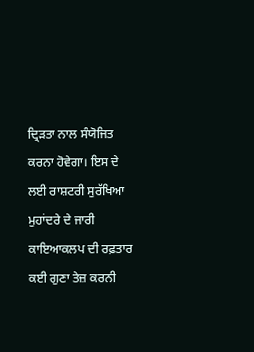ਦ੍ਰਿੜਤਾ ਨਾਲ ਸੰਯੋਜਿਤ ਕਰਨਾ ਹੋਵੇਗਾ। ਇਸ ਦੇ ਲਈ ਰਾਸ਼ਟਰੀ ਸੁਰੱਖਿਆ ਮੁਹਾਂਦਰੇ ਦੇ ਜਾਰੀ ਕਾਇਆਕਲਪ ਦੀ ਰਫ਼ਤਾਰ ਕਈ ਗੁਣਾ ਤੇਜ਼ ਕਰਨੀ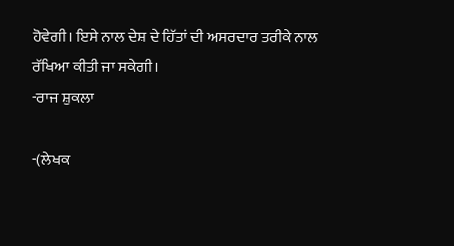ਹੋਵੇਗੀ। ਇਸੇ ਨਾਲ ਦੇਸ਼ ਦੇ ਹਿੱਤਾਂ ਦੀ ਅਸਰਦਾਰ ਤਰੀਕੇ ਨਾਲ ਰੱਖਿਆ ਕੀਤੀ ਜਾ ਸਕੇਗੀ।
-ਰਾਜ ਸ਼ੁਕਲਾ

-(ਲੇਖਕ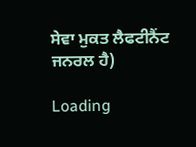ਸੇਵਾ ਮੁਕਤ ਲੈਫਟੀਨੈਂਟ ਜਨਰਲ ਹੈ)

Loading